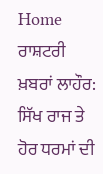Home ਰਾਸ਼ਟਰੀ ਖ਼ਬਰਾਂ ਲਾਹੌਰ: ਸਿੱਖ ਰਾਜ ਤੇ ਹੋਰ ਧਰਮਾਂ ਦੀ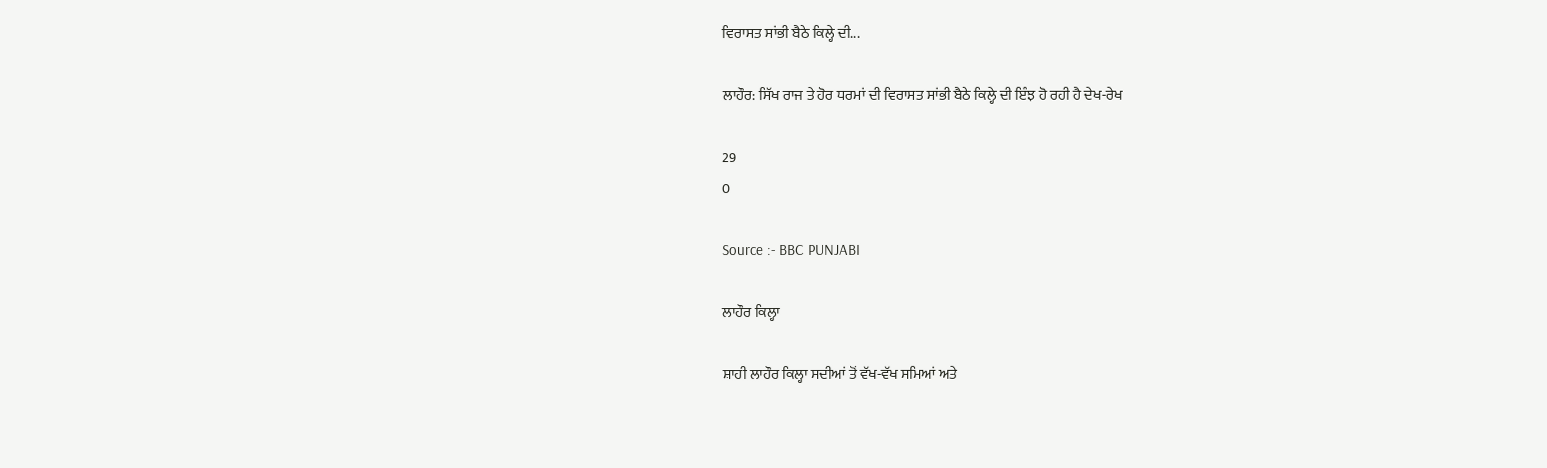ਵਿਰਾਸਤ ਸਾਂਭੀ ਬੈਠੇ ਕਿਲ੍ਹੇ ਦੀ...

ਲਾਹੌਰ: ਸਿੱਖ ਰਾਜ ਤੇ ਹੋਰ ਧਰਮਾਂ ਦੀ ਵਿਰਾਸਤ ਸਾਂਭੀ ਬੈਠੇ ਕਿਲ੍ਹੇ ਦੀ ਇੰਝ ਹੋ ਰਹੀ ਹੈ ਦੇਖ-ਰੇਖ

29
0

Source :- BBC PUNJABI

ਲਾਹੌਰ ਕਿਲ੍ਹਾ

ਸ਼ਾਹੀ ਲਾਹੌਰ ਕਿਲ੍ਹਾ ਸਦੀਆਂ ਤੋਂ ਵੱਖ-ਵੱਖ ਸਮਿਆਂ ਅਤੇ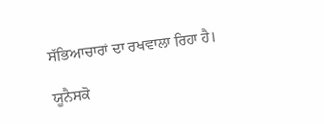ਸੱਭਿਆਚਾਰਾਂ ਦਾ ਰਖਵਾਲਾ ਰਿਹਾ ਹੈ।

ਯੂਨੈਸਕੋ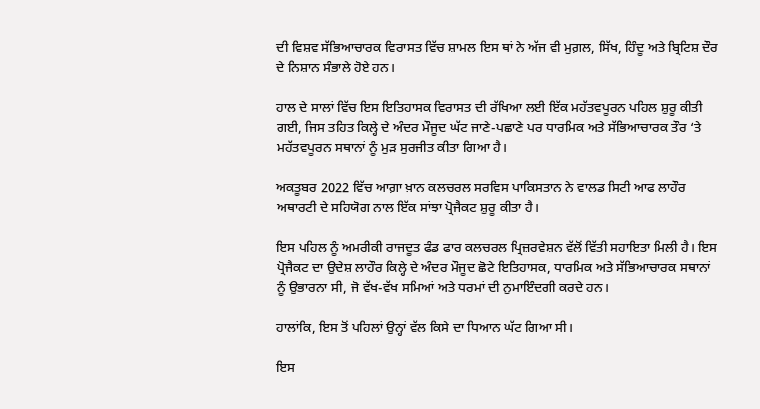ਦੀ ਵਿਸ਼ਵ ਸੱਭਿਆਚਾਰਕ ਵਿਰਾਸਤ ਵਿੱਚ ਸ਼ਾਮਲ ਇਸ ਥਾਂ ਨੇ ਅੱਜ ਵੀ ਮੁਗ਼ਲ, ਸਿੱਖ, ਹਿੰਦੂ ਅਤੇ ਬ੍ਰਿਟਿਸ਼ ਦੌਰ ਦੇ ਨਿਸ਼ਾਨ ਸੰਭਾਲੇ ਹੋਏ ਹਨ।

ਹਾਲ ਦੇ ਸਾਲਾਂ ਵਿੱਚ ਇਸ ਇਤਿਹਾਸਕ ਵਿਰਾਸਤ ਦੀ ਰੱਖਿਆ ਲਈ ਇੱਕ ਮਹੱਤਵਪੂਰਨ ਪਹਿਲ ਸ਼ੁਰੂ ਕੀਤੀ ਗਈ, ਜਿਸ ਤਹਿਤ ਕਿਲ੍ਹੇ ਦੇ ਅੰਦਰ ਮੌਜੂਦ ਘੱਟ ਜਾਣੇ-ਪਛਾਣੇ ਪਰ ਧਾਰਮਿਕ ਅਤੇ ਸੱਭਿਆਚਾਰਕ ਤੌਰ ‘ਤੇ ਮਹੱਤਵਪੂਰਨ ਸਥਾਨਾਂ ਨੂੰ ਮੁੜ ਸੁਰਜੀਤ ਕੀਤਾ ਗਿਆ ਹੈ।

ਅਕਤੂਬਰ 2022 ਵਿੱਚ ਆਗ਼ਾ ਖ਼ਾਨ ਕਲਚਰਲ ਸਰਵਿਸ ਪਾਕਿਸਤਾਨ ਨੇ ਵਾਲਡ ਸਿਟੀ ਆਫ ਲਾਹੌਰ ਅਥਾਰਟੀ ਦੇ ਸਹਿਯੋਗ ਨਾਲ ਇੱਕ ਸਾਂਝਾ ਪ੍ਰੋਜੈਕਟ ਸ਼ੁਰੂ ਕੀਤਾ ਹੈ।

ਇਸ ਪਹਿਲ ਨੂੰ ਅਮਰੀਕੀ ਰਾਜਦੂਤ ਫੰਡ ਫਾਰ ਕਲਚਰਲ ਪ੍ਰਿਜ਼ਰਵੇਸ਼ਨ ਵੱਲੋਂ ਵਿੱਤੀ ਸਹਾਇਤਾ ਮਿਲੀ ਹੈ। ਇਸ ਪ੍ਰੋਜੈਕਟ ਦਾ ਉਦੇਸ਼ ਲਾਹੌਰ ਕਿਲ੍ਹੇ ਦੇ ਅੰਦਰ ਮੌਜੂਦ ਛੋਟੇ ਇਤਿਹਾਸਕ, ਧਾਰਮਿਕ ਅਤੇ ਸੱਭਿਆਚਾਰਕ ਸਥਾਨਾਂ ਨੂੰ ਉਭਾਰਨਾ ਸੀ, ਜੋ ਵੱਖ-ਵੱਖ ਸਮਿਆਂ ਅਤੇ ਧਰਮਾਂ ਦੀ ਨੁਮਾਇੰਦਗੀ ਕਰਦੇ ਹਨ।

ਹਾਲਾਂਕਿ, ਇਸ ਤੋਂ ਪਹਿਲਾਂ ਉਨ੍ਹਾਂ ਵੱਲ ਕਿਸੇ ਦਾ ਧਿਆਨ ਘੱਟ ਗਿਆ ਸੀ।

ਇਸ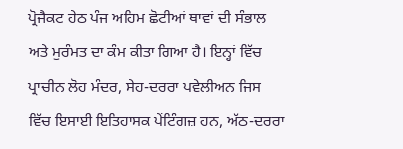ਪ੍ਰੋਜੈਕਟ ਹੇਠ ਪੰਜ ਅਹਿਮ ਛੋਟੀਆਂ ਥਾਵਾਂ ਦੀ ਸੰਭਾਲ ਅਤੇ ਮੁਰੰਮਤ ਦਾ ਕੰਮ ਕੀਤਾ ਗਿਆ ਹੈ। ਇਨ੍ਹਾਂ ਵਿੱਚ ਪ੍ਰਾਚੀਨ ਲੋਹ ਮੰਦਰ, ਸੇਹ-ਦਰਰਾ ਪਵੇਲੀਅਨ ਜਿਸ ਵਿੱਚ ਇਸਾਈ ਇਤਿਹਾਸਕ ਪੇਂਟਿੰਗਜ਼ ਹਨ, ਅੱਠ-ਦਰਰਾ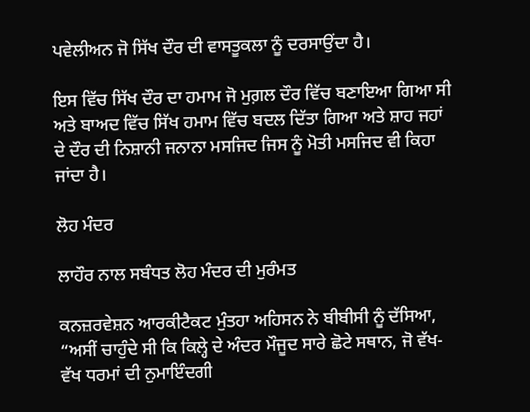ਪਵੇਲੀਅਨ ਜੋ ਸਿੱਖ ਦੌਰ ਦੀ ਵਾਸਤੂਕਲਾ ਨੂੰ ਦਰਸਾਉਂਦਾ ਹੈ।

ਇਸ ਵਿੱਚ ਸਿੱਖ ਦੌਰ ਦਾ ਹਮਾਮ ਜੋ ਮੁਗ਼ਲ ਦੌਰ ਵਿੱਚ ਬਣਾਇਆ ਗਿਆ ਸੀ ਅਤੇ ਬਾਅਦ ਵਿੱਚ ਸਿੱਖ ਹਮਾਮ ਵਿੱਚ ਬਦਲ ਦਿੱਤਾ ਗਿਆ ਅਤੇ ਸ਼ਾਹ ਜਹਾਂ ਦੇ ਦੌਰ ਦੀ ਨਿਸ਼ਾਨੀ ਜਨਾਨਾ ਮਸਜਿਦ ਜਿਸ ਨੂੰ ਮੋਤੀ ਮਸਜਿਦ ਵੀ ਕਿਹਾ ਜਾਂਦਾ ਹੈ।

ਲੋਹ ਮੰਦਰ

ਲਾਹੌਰ ਨਾਲ ਸਬੰਧਤ ਲੋਹ ਮੰਦਰ ਦੀ ਮੁਰੰਮਤ

ਕਨਜ਼ਰਵੇਸ਼ਨ ਆਰਕੀਟੈਕਟ ਮੁੰਤਹਾ ਅਹਿਸਨ ਨੇ ਬੀਬੀਸੀ ਨੂੰ ਦੱਸਿਆ, “ਅਸੀਂ ਚਾਹੁੰਦੇ ਸੀ ਕਿ ਕਿਲ੍ਹੇ ਦੇ ਅੰਦਰ ਮੌਜੂਦ ਸਾਰੇ ਛੋਟੇ ਸਥਾਨ, ਜੋ ਵੱਖ-ਵੱਖ ਧਰਮਾਂ ਦੀ ਨੁਮਾਇੰਦਗੀ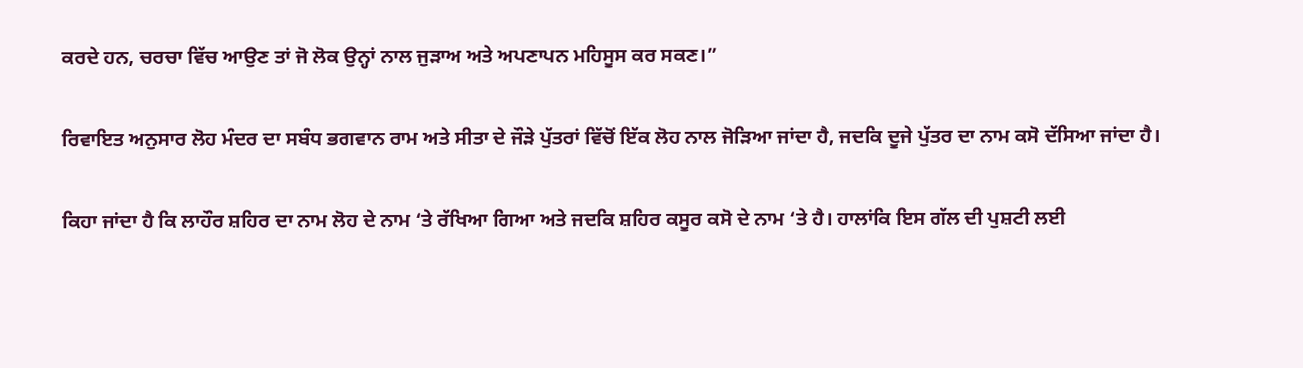ਕਰਦੇ ਹਨ, ਚਰਚਾ ਵਿੱਚ ਆਉਣ ਤਾਂ ਜੋ ਲੋਕ ਉਨ੍ਹਾਂ ਨਾਲ ਜੁੜਾਅ ਅਤੇ ਅਪਣਾਪਨ ਮਹਿਸੂਸ ਕਰ ਸਕਣ।”

ਰਿਵਾਇਤ ਅਨੁਸਾਰ ਲੋਹ ਮੰਦਰ ਦਾ ਸਬੰਧ ਭਗਵਾਨ ਰਾਮ ਅਤੇ ਸੀਤਾ ਦੇ ਜੌੜੇ ਪੁੱਤਰਾਂ ਵਿੱਚੋਂ ਇੱਕ ਲੋਹ ਨਾਲ ਜੋੜਿਆ ਜਾਂਦਾ ਹੈ, ਜਦਕਿ ਦੂਜੇ ਪੁੱਤਰ ਦਾ ਨਾਮ ਕਸੋ ਦੱਸਿਆ ਜਾਂਦਾ ਹੈ।

ਕਿਹਾ ਜਾਂਦਾ ਹੈ ਕਿ ਲਾਹੌਰ ਸ਼ਹਿਰ ਦਾ ਨਾਮ ਲੋਹ ਦੇ ਨਾਮ ‘ਤੇ ਰੱਖਿਆ ਗਿਆ ਅਤੇ ਜਦਕਿ ਸ਼ਹਿਰ ਕਸੂਰ ਕਸੋ ਦੇ ਨਾਮ ‘ਤੇ ਹੈ। ਹਾਲਾਂਕਿ ਇਸ ਗੱਲ ਦੀ ਪੁਸ਼ਟੀ ਲਈ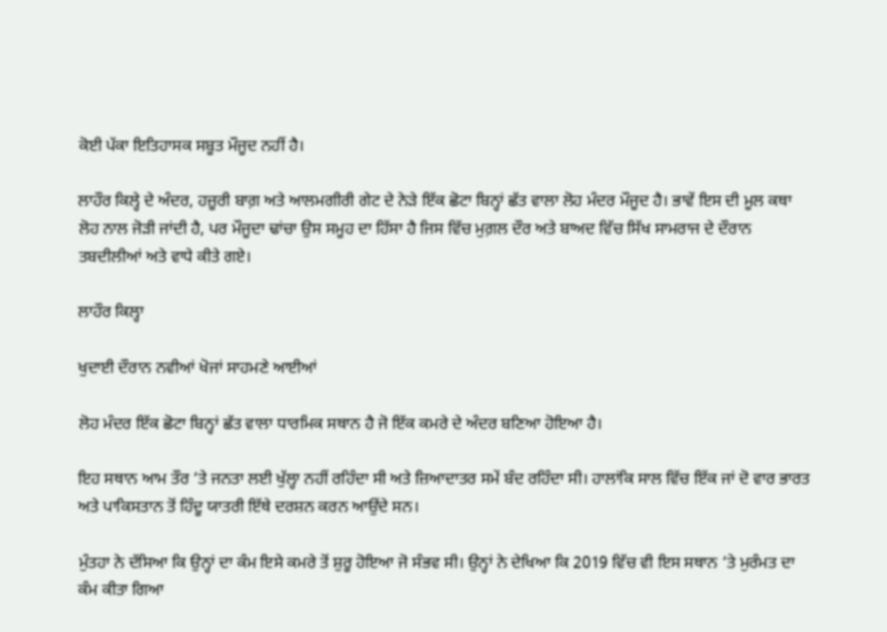ਕੋਈ ਪੱਕਾ ਇਤਿਹਾਸਕ ਸਬੂਤ ਮੌਜੂਦ ਨਹੀਂ ਹੈ।

ਲਾਹੌਰ ਕਿਲ੍ਹੇ ਦੇ ਅੰਦਰ, ਹਜ਼ੂਰੀ ਬਾਗ਼ ਅਤੇ ਆਲਮਗੀਰੀ ਗੇਟ ਦੇ ਨੇੜੇ ਇੱਕ ਛੋਟਾ ਬਿਨ੍ਹਾਂ ਛੱਤ ਵਾਲਾ ਲੋਹ ਮੰਦਰ ਮੌਜੂਦ ਹੈ। ਭਾਵੇਂ ਇਸ ਦੀ ਮੂਲ ਕਥਾ ਲੋਹ ਨਾਲ ਜੋੜੀ ਜਾਂਦੀ ਹੈ, ਪਰ ਮੌਜੂਦਾ ਢਾਂਚਾ ਉਸ ਸਮੂਹ ਦਾ ਹਿੱਸਾ ਹੈ ਜਿਸ ਵਿੱਚ ਮੁਗ਼ਲ ਦੌਰ ਅਤੇ ਬਾਅਦ ਵਿੱਚ ਸਿੱਖ ਸਾਮਰਾਜ ਦੇ ਦੌਰਾਨ ਤਬਦੀਲੀਆਂ ਅਤੇ ਵਾਧੇ ਕੀਤੇ ਗਏ।

ਲਾਹੌਰ ਕਿਲ੍ਹਾ

ਖੁਦਾਈ ਦੌਰਾਨ ਨਵੀਆਂ ਖੋਜਾਂ ਸਾਹਮਣੇ ਆਈਆਂ

ਲੋਹ ਮੰਦਰ ਇੱਕ ਛੋਟਾ ਬਿਨ੍ਹਾਂ ਛੱਤ ਵਾਲਾ ਧਾਰਮਿਕ ਸਥਾਨ ਹੈ ਜੋ ਇੱਕ ਕਮਰੇ ਦੇ ਅੰਦਰ ਬਣਿਆ ਹੋਇਆ ਹੈ।

ਇਹ ਸਥਾਨ ਆਮ ਤੌਰ ‘ਤੇ ਜਨਤਾ ਲਈ ਖੁੱਲ੍ਹਾ ਨਹੀਂ ਰਹਿੰਦਾ ਸੀ ਅਤੇ ਜ਼ਿਆਦਾਤਰ ਸਮੇਂ ਬੰਦ ਰਹਿੰਦਾ ਸੀ। ਹਾਲਾਂਕਿ ਸਾਲ ਵਿੱਚ ਇੱਕ ਜਾਂ ਦੋ ਵਾਰ ਭਾਰਤ ਅਤੇ ਪਾਕਿਸਤਾਨ ਤੋਂ ਹਿੰਦੂ ਯਾਤਰੀ ਇੱਥੇ ਦਰਸ਼ਨ ਕਰਨ ਆਉਂਦੇ ਸਨ।

ਮੁੰਤਹਾ ਨੇ ਦੱਸਿਆ ਕਿ ਉਨ੍ਹਾਂ ਦਾ ਕੰਮ ਇਸੇ ਕਮਰੇ ਤੋਂ ਸ਼ੁਰੂ ਹੋਇਆ ਜੋ ਸੰਭਵ ਸੀ। ਉਨ੍ਹਾਂ ਨੇ ਦੇਖਿਆ ਕਿ 2019 ਵਿੱਚ ਵੀ ਇਸ ਸਥਾਨ ‘ਤੇ ਮੁਰੰਮਤ ਦਾ ਕੰਮ ਕੀਤਾ ਗਿਆ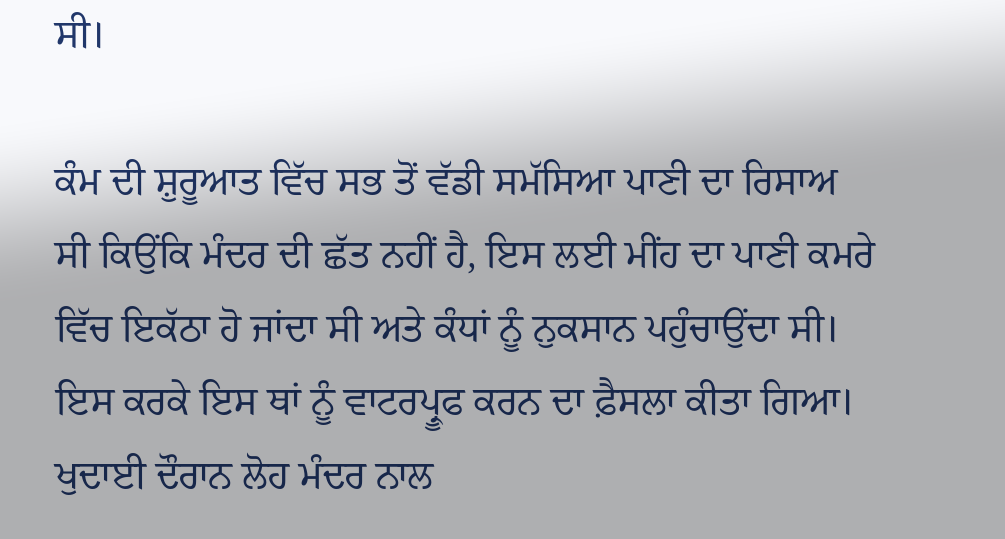ਸੀ।

ਕੰਮ ਦੀ ਸ਼ੁਰੂਆਤ ਵਿੱਚ ਸਭ ਤੋਂ ਵੱਡੀ ਸਮੱਸਿਆ ਪਾਣੀ ਦਾ ਰਿਸਾਅ ਸੀ ਕਿਉਂਕਿ ਮੰਦਰ ਦੀ ਛੱਤ ਨਹੀਂ ਹੈ, ਇਸ ਲਈ ਮੀਂਹ ਦਾ ਪਾਣੀ ਕਮਰੇ ਵਿੱਚ ਇਕੱਠਾ ਹੋ ਜਾਂਦਾ ਸੀ ਅਤੇ ਕੰਧਾਂ ਨੂੰ ਨੁਕਸਾਨ ਪਹੁੰਚਾਉਂਦਾ ਸੀ। ਇਸ ਕਰਕੇ ਇਸ ਥਾਂ ਨੂੰ ਵਾਟਰਪ੍ਰੂਫ ਕਰਨ ਦਾ ਫ਼ੈਸਲਾ ਕੀਤਾ ਗਿਆ। ਖੁਦਾਈ ਦੌਰਾਨ ਲੋਹ ਮੰਦਰ ਨਾਲ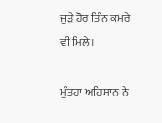ਜੁੜੇ ਹੋਰ ਤਿੰਨ ਕਮਰੇ ਵੀ ਮਿਲੇ।

ਮੁੰਤਹਾ ਅਹਿਸਾਨ ਨੇ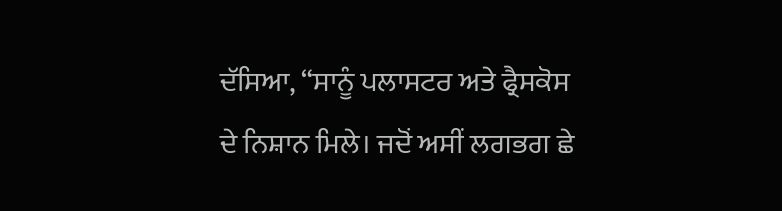ਦੱਸਿਆ, “ਸਾਨੂੰ ਪਲਾਸਟਰ ਅਤੇ ਫ੍ਰੈਸਕੋਸ ਦੇ ਨਿਸ਼ਾਨ ਮਿਲੇ। ਜਦੋਂ ਅਸੀਂ ਲਗਭਗ ਛੇ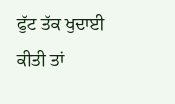ਫੁੱਟ ਤੱਕ ਖੁਦਾਈ ਕੀਤੀ ਤਾਂ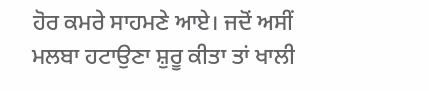ਹੋਰ ਕਮਰੇ ਸਾਹਮਣੇ ਆਏ। ਜਦੋਂ ਅਸੀਂ ਮਲਬਾ ਹਟਾਉਣਾ ਸ਼ੁਰੂ ਕੀਤਾ ਤਾਂ ਖਾਲੀ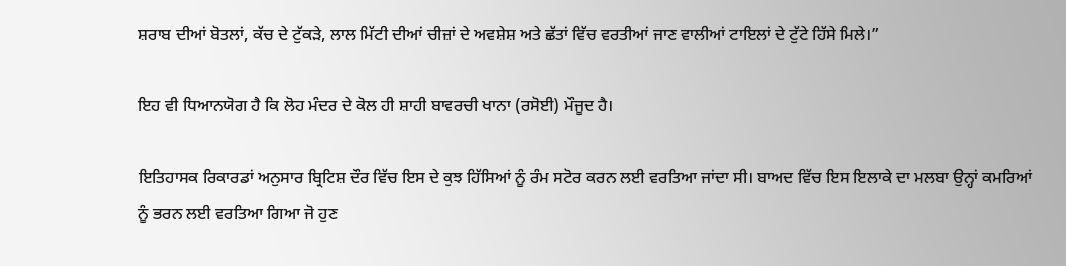ਸ਼ਰਾਬ ਦੀਆਂ ਬੋਤਲਾਂ, ਕੱਚ ਦੇ ਟੁੱਕੜੇ, ਲਾਲ ਮਿੱਟੀ ਦੀਆਂ ਚੀਜ਼ਾਂ ਦੇ ਅਵਸ਼ੇਸ਼ ਅਤੇ ਛੱਤਾਂ ਵਿੱਚ ਵਰਤੀਆਂ ਜਾਣ ਵਾਲੀਆਂ ਟਾਇਲਾਂ ਦੇ ਟੁੱਟੇ ਹਿੱਸੇ ਮਿਲੇ।”

ਇਹ ਵੀ ਧਿਆਨਯੋਗ ਹੈ ਕਿ ਲੋਹ ਮੰਦਰ ਦੇ ਕੋਲ ਹੀ ਸ਼ਾਹੀ ਬਾਵਰਚੀ ਖਾਨਾ (ਰਸੋਈ) ਮੌਜੂਦ ਹੈ।

ਇਤਿਹਾਸਕ ਰਿਕਾਰਡਾਂ ਅਨੁਸਾਰ ਬ੍ਰਿਟਿਸ਼ ਦੌਰ ਵਿੱਚ ਇਸ ਦੇ ਕੁਝ ਹਿੱਸਿਆਂ ਨੂੰ ਰੰਮ ਸਟੋਰ ਕਰਨ ਲਈ ਵਰਤਿਆ ਜਾਂਦਾ ਸੀ। ਬਾਅਦ ਵਿੱਚ ਇਸ ਇਲਾਕੇ ਦਾ ਮਲਬਾ ਉਨ੍ਹਾਂ ਕਮਰਿਆਂ ਨੂੰ ਭਰਨ ਲਈ ਵਰਤਿਆ ਗਿਆ ਜੋ ਹੁਣ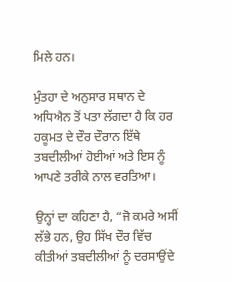ਮਿਲੇ ਹਨ।

ਮੁੰਤਹਾ ਦੇ ਅਨੁਸਾਰ ਸਥਾਨ ਦੇ ਅਧਿਐਨ ਤੋਂ ਪਤਾ ਲੱਗਦਾ ਹੈ ਕਿ ਹਰ ਹਕੂਮਤ ਦੇ ਦੌਰ ਦੌਰਾਨ ਇੱਥੇ ਤਬਦੀਲੀਆਂ ਹੋਈਆਂ ਅਤੇ ਇਸ ਨੂੰ ਆਪਣੇ ਤਰੀਕੇ ਨਾਲ ਵਰਤਿਆ।

ਉਨ੍ਹਾਂ ਦਾ ਕਹਿਣਾ ਹੈ, “ਜੋ ਕਮਰੇ ਅਸੀਂ ਲੱਭੇ ਹਨ, ਉਹ ਸਿੱਖ ਦੌਰ ਵਿੱਚ ਕੀਤੀਆਂ ਤਬਦੀਲੀਆਂ ਨੂੰ ਦਰਸਾਉਂਦੇ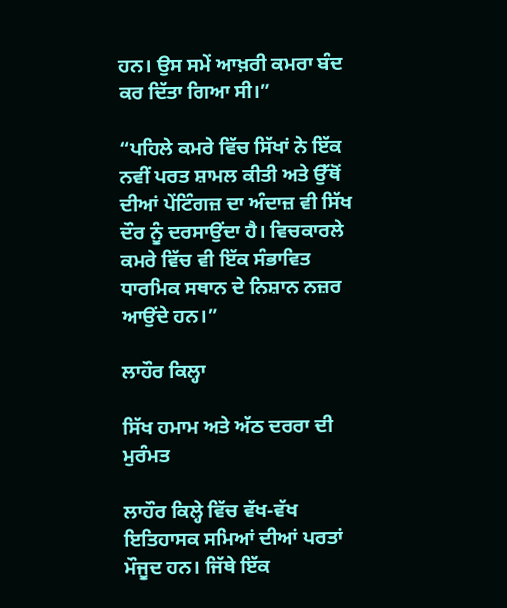ਹਨ। ਉਸ ਸਮੇਂ ਆਖ਼ਰੀ ਕਮਰਾ ਬੰਦ ਕਰ ਦਿੱਤਾ ਗਿਆ ਸੀ।”

“ਪਹਿਲੇ ਕਮਰੇ ਵਿੱਚ ਸਿੱਖਾਂ ਨੇ ਇੱਕ ਨਵੀਂ ਪਰਤ ਸ਼ਾਮਲ ਕੀਤੀ ਅਤੇ ਉੱਥੋਂ ਦੀਆਂ ਪੇਂਟਿੰਗਜ਼ ਦਾ ਅੰਦਾਜ਼ ਵੀ ਸਿੱਖ ਦੌਰ ਨੂੰ ਦਰਸਾਉਂਦਾ ਹੈ। ਵਿਚਕਾਰਲੇ ਕਮਰੇ ਵਿੱਚ ਵੀ ਇੱਕ ਸੰਭਾਵਿਤ ਧਾਰਮਿਕ ਸਥਾਨ ਦੇ ਨਿਸ਼ਾਨ ਨਜ਼ਰ ਆਉਂਦੇ ਹਨ।”

ਲਾਹੌਰ ਕਿਲ੍ਹਾ

ਸਿੱਖ ਹਮਾਮ ਅਤੇ ਅੱਠ ਦਰਰਾ ਦੀ ਮੁਰੰਮਤ

ਲਾਹੌਰ ਕਿਲ੍ਹੇ ਵਿੱਚ ਵੱਖ-ਵੱਖ ਇਤਿਹਾਸਕ ਸਮਿਆਂ ਦੀਆਂ ਪਰਤਾਂ ਮੌਜੂਦ ਹਨ। ਜਿੱਥੇ ਇੱਕ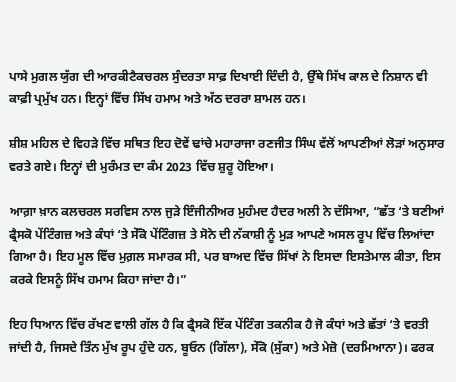ਪਾਸੇ ਮੁਗਲ ਯੁੱਗ ਦੀ ਆਰਕੀਟੈਕਚਰਲ ਸੁੰਦਰਤਾ ਸਾਫ਼ ਦਿਖਾਈ ਦਿੰਦੀ ਹੈ, ਉੱਥੇ ਸਿੱਖ ਕਾਲ ਦੇ ਨਿਸ਼ਾਨ ਵੀ ਕਾਫ਼ੀ ਪ੍ਰਮੁੱਖ ਹਨ। ਇਨ੍ਹਾਂ ਵਿੱਚ ਸਿੱਖ ਹਮਾਮ ਅਤੇ ਅੱਠ ਦਰਰਾ ਸ਼ਾਮਲ ਹਨ।

ਸ਼ੀਸ਼ ਮਹਿਲ ਦੇ ਵਿਹੜੇ ਵਿੱਚ ਸਥਿਤ ਇਹ ਦੋਵੇਂ ਢਾਂਚੇ ਮਹਾਰਾਜਾ ਰਣਜੀਤ ਸਿੰਘ ਵੱਲੋਂ ਆਪਣੀਆਂ ਲੋੜਾਂ ਅਨੁਸਾਰ ਵਰਤੇ ਗਏ। ਇਨ੍ਹਾਂ ਦੀ ਮੁਰੰਮਤ ਦਾ ਕੰਮ 2023 ਵਿੱਚ ਸ਼ੁਰੂ ਹੋਇਆ।

ਆਗ਼ਾ ਖ਼ਾਨ ਕਲਚਰਲ ਸਰਵਿਸ ਨਾਲ ਜੁੜੇ ਇੰਜੀਨੀਅਰ ਮੁਹੰਮਦ ਹੈਦਰ ਅਲੀ ਨੇ ਦੱਸਿਆ, “ਛੱਤ ‘ਤੇ ਬਣੀਆਂ ਫ੍ਰੈਸਕੋ ਪੇਂਟਿੰਗਜ਼ ਅਤੇ ਕੰਧਾਂ ‘ਤੇ ਸੇੱਕੋ ਪੇਂਟਿੰਗਜ਼ ਤੇ ਸੋਨੇ ਦੀ ਨੱਕਾਸ਼ੀ ਨੂੰ ਮੁੜ ਆਪਣੇ ਅਸਲ ਰੂਪ ਵਿੱਚ ਲਿਆਂਦਾ ਗਿਆ ਹੈ। ਇਹ ਮੂਲ ਵਿੱਚ ਮੁਗ਼ਲ ਸਮਾਰਕ ਸੀ, ਪਰ ਬਾਅਦ ਵਿੱਚ ਸਿੱਖਾਂ ਨੇ ਇਸਦਾ ਇਸਤੇਮਾਲ ਕੀਤਾ, ਇਸ ਕਰਕੇ ਇਸਨੂੰ ਸਿੱਖ ਹਮਾਮ ਕਿਹਾ ਜਾਂਦਾ ਹੈ।”

ਇਹ ਧਿਆਨ ਵਿੱਚ ਰੱਖਣ ਵਾਲੀ ਗੱਲ ਹੈ ਕਿ ਫ੍ਰੈਸਕੋ ਇੱਕ ਪੇਂਟਿੰਗ ਤਕਨੀਕ ਹੈ ਜੋ ਕੰਧਾਂ ਅਤੇ ਛੱਤਾਂ ‘ਤੇ ਵਰਤੀ ਜਾਂਦੀ ਹੈ, ਜਿਸਦੇ ਤਿੰਨ ਮੁੱਖ ਰੂਪ ਹੁੰਦੇ ਹਨ, ਬੂਓਨ (ਗਿੱਲਾ), ਸੇੱਕੋ (ਸੁੱਕਾ) ਅਤੇ ਮੇਜ਼ੋ (ਦਰਮਿਆਨਾ)। ਫਰਕ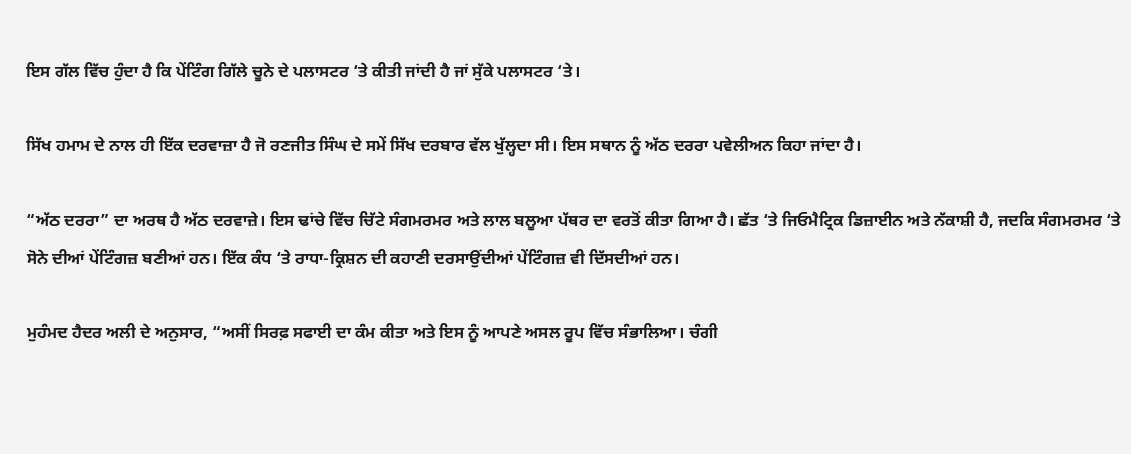ਇਸ ਗੱਲ ਵਿੱਚ ਹੁੰਦਾ ਹੈ ਕਿ ਪੇਂਟਿੰਗ ਗਿੱਲੇ ਚੂਨੇ ਦੇ ਪਲਾਸਟਰ ‘ਤੇ ਕੀਤੀ ਜਾਂਦੀ ਹੈ ਜਾਂ ਸੁੱਕੇ ਪਲਾਸਟਰ ‘ਤੇ।

ਸਿੱਖ ਹਮਾਮ ਦੇ ਨਾਲ ਹੀ ਇੱਕ ਦਰਵਾਜ਼ਾ ਹੈ ਜੋ ਰਣਜੀਤ ਸਿੰਘ ਦੇ ਸਮੇਂ ਸਿੱਖ ਦਰਬਾਰ ਵੱਲ ਖੁੱਲ੍ਹਦਾ ਸੀ। ਇਸ ਸਥਾਨ ਨੂੰ ਅੱਠ ਦਰਰਾ ਪਵੇਲੀਅਨ ਕਿਹਾ ਜਾਂਦਾ ਹੈ।

“ਅੱਠ ਦਰਰਾ” ਦਾ ਅਰਥ ਹੈ ਅੱਠ ਦਰਵਾਜ਼ੇ। ਇਸ ਢਾਂਚੇ ਵਿੱਚ ਚਿੱਟੇ ਸੰਗਮਰਮਰ ਅਤੇ ਲਾਲ ਬਲੂਆ ਪੱਥਰ ਦਾ ਵਰਤੋਂ ਕੀਤਾ ਗਿਆ ਹੈ। ਛੱਤ ‘ਤੇ ਜਿਓਮੈਟ੍ਰਿਕ ਡਿਜ਼ਾਈਨ ਅਤੇ ਨੱਕਾਸ਼ੀ ਹੈ, ਜਦਕਿ ਸੰਗਮਰਮਰ ‘ਤੇ ਸੋਨੇ ਦੀਆਂ ਪੇਂਟਿੰਗਜ਼ ਬਣੀਆਂ ਹਨ। ਇੱਕ ਕੰਧ ‘ਤੇ ਰਾਧਾ-ਕ੍ਰਿਸ਼ਨ ਦੀ ਕਹਾਣੀ ਦਰਸਾਉਂਦੀਆਂ ਪੇਂਟਿੰਗਜ਼ ਵੀ ਦਿੱਸਦੀਆਂ ਹਨ।

ਮੁਹੰਮਦ ਹੈਦਰ ਅਲੀ ਦੇ ਅਨੁਸਾਰ, “ਅਸੀਂ ਸਿਰਫ਼ ਸਫਾਈ ਦਾ ਕੰਮ ਕੀਤਾ ਅਤੇ ਇਸ ਨੂੰ ਆਪਣੇ ਅਸਲ ਰੂਪ ਵਿੱਚ ਸੰਭਾਲਿਆ। ਚੰਗੀ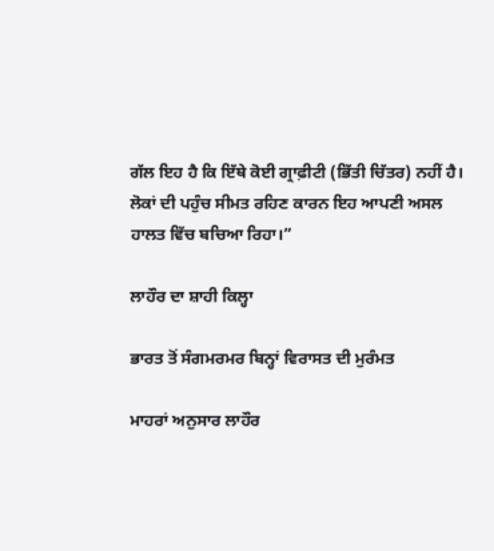ਗੱਲ ਇਹ ਹੈ ਕਿ ਇੱਥੇ ਕੋਈ ਗ੍ਰਾਫ਼ੀਟੀ (ਭਿੱਤੀ ਚਿੱਤਰ) ਨਹੀਂ ਹੈ। ਲੋਕਾਂ ਦੀ ਪਹੁੰਚ ਸੀਮਤ ਰਹਿਣ ਕਾਰਨ ਇਹ ਆਪਣੀ ਅਸਲ ਹਾਲਤ ਵਿੱਚ ਬਚਿਆ ਰਿਹਾ।”

ਲਾਹੌਰ ਦਾ ਸ਼ਾਹੀ ਕਿਲ੍ਹਾ

ਭਾਰਤ ਤੋਂ ਸੰਗਮਰਮਰ ਬਿਨ੍ਹਾਂ ਵਿਰਾਸਤ ਦੀ ਮੁਰੰਮਤ

ਮਾਹਰਾਂ ਅਨੁਸਾਰ ਲਾਹੌਰ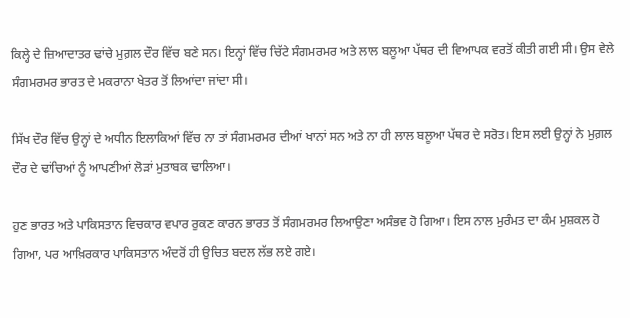ਕਿਲ੍ਹੇ ਦੇ ਜ਼ਿਆਦਾਤਰ ਢਾਂਚੇ ਮੁਗ਼ਲ ਦੌਰ ਵਿੱਚ ਬਣੇ ਸਨ। ਇਨ੍ਹਾਂ ਵਿੱਚ ਚਿੱਟੇ ਸੰਗਮਰਮਰ ਅਤੇ ਲਾਲ ਬਲੂਆ ਪੱਥਰ ਦੀ ਵਿਆਪਕ ਵਰਤੋਂ ਕੀਤੀ ਗਈ ਸੀ। ਉਸ ਵੇਲੇ ਸੰਗਮਰਮਰ ਭਾਰਤ ਦੇ ਮਕਰਾਨਾ ਖੇਤਰ ਤੋਂ ਲਿਆਂਦਾ ਜਾਂਦਾ ਸੀ।

ਸਿੱਖ ਦੌਰ ਵਿੱਚ ਉਨ੍ਹਾਂ ਦੇ ਅਧੀਨ ਇਲਾਕਿਆਂ ਵਿੱਚ ਨਾ ਤਾਂ ਸੰਗਮਰਮਰ ਦੀਆਂ ਖਾਨਾਂ ਸਨ ਅਤੇ ਨਾ ਹੀ ਲਾਲ ਬਲੂਆ ਪੱਥਰ ਦੇ ਸਰੋਤ। ਇਸ ਲਈ ਉਨ੍ਹਾਂ ਨੇ ਮੁਗ਼ਲ ਦੌਰ ਦੇ ਢਾਂਚਿਆਂ ਨੂੰ ਆਪਣੀਆਂ ਲੋੜਾਂ ਮੁਤਾਬਕ ਢਾਲਿਆ।

ਹੁਣ ਭਾਰਤ ਅਤੇ ਪਾਕਿਸਤਾਨ ਵਿਚਕਾਰ ਵਪਾਰ ਰੁਕਣ ਕਾਰਨ ਭਾਰਤ ਤੋਂ ਸੰਗਮਰਮਰ ਲਿਆਉਣਾ ਅਸੰਭਵ ਹੋ ਗਿਆ। ਇਸ ਨਾਲ ਮੁਰੰਮਤ ਦਾ ਕੰਮ ਮੁਸ਼ਕਲ ਹੋ ਗਿਆ, ਪਰ ਆਖ਼ਿਰਕਾਰ ਪਾਕਿਸਤਾਨ ਅੰਦਰੋਂ ਹੀ ਉਚਿਤ ਬਦਲ ਲੱਭ ਲਏ ਗਏ।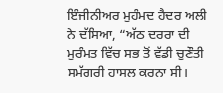ਇੰਜੀਨੀਅਰ ਮੁਹੰਮਦ ਹੈਦਰ ਅਲੀ ਨੇ ਦੱਸਿਆ, “ਅੱਠ ਦਰਰਾ ਦੀ ਮੁਰੰਮਤ ਵਿੱਚ ਸਭ ਤੋਂ ਵੱਡੀ ਚੁਣੌਤੀ ਸਮੱਗਰੀ ਹਾਸਲ ਕਰਨਾ ਸੀ।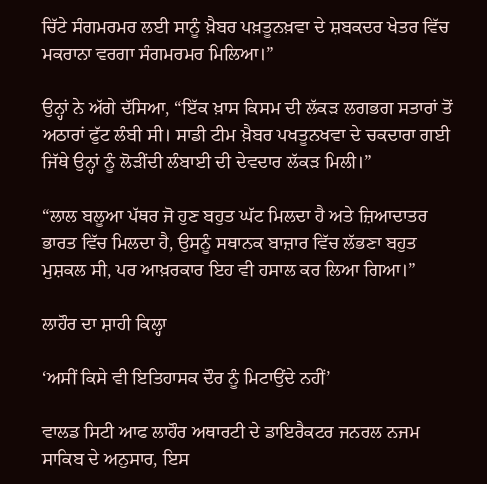ਚਿੱਟੇ ਸੰਗਮਰਮਰ ਲਈ ਸਾਨੂੰ ਖ਼ੈਬਰ ਪਖ਼ਤੂਨਖ਼ਵਾ ਦੇ ਸ਼ਬਕਦਰ ਖੇਤਰ ਵਿੱਚ ਮਕਰਾਨਾ ਵਰਗਾ ਸੰਗਮਰਮਰ ਮਿਲਿਆ।”

ਉਨ੍ਹਾਂ ਨੇ ਅੱਗੇ ਦੱਸਿਆ, “ਇੱਕ ਖ਼ਾਸ ਕਿਸਮ ਦੀ ਲੱਕੜ ਲਗਭਗ ਸਤਾਰਾਂ ਤੋਂ ਅਠਾਰਾਂ ਫੁੱਟ ਲੰਬੀ ਸੀ। ਸਾਡੀ ਟੀਮ ਖ਼ੈਬਰ ਪਖਤੂਨਖਵਾ ਦੇ ਚਕਦਾਰਾ ਗਈ ਜਿੱਥੇ ਉਨ੍ਹਾਂ ਨੂੰ ਲੋੜੀਂਦੀ ਲੰਬਾਈ ਦੀ ਦੇਵਦਾਰ ਲੱਕੜ ਮਿਲੀ।”

“ਲਾਲ ਬਲੂਆ ਪੱਥਰ ਜੋ ਹੁਣ ਬਹੁਤ ਘੱਟ ਮਿਲਦਾ ਹੈ ਅਤੇ ਜ਼ਿਆਦਾਤਰ ਭਾਰਤ ਵਿੱਚ ਮਿਲਦਾ ਹੈ, ਉਸਨੂੰ ਸਥਾਨਕ ਬਾਜ਼ਾਰ ਵਿੱਚ ਲੱਭਣਾ ਬਹੁਤ ਮੁਸ਼ਕਲ ਸੀ, ਪਰ ਆਖ਼ਰਕਾਰ ਇਹ ਵੀ ਹਸਾਲ ਕਰ ਲਿਆ ਗਿਆ।”

ਲਾਹੌਰ ਦਾ ਸ਼ਾਹੀ ਕਿਲ੍ਹਾ

‘ਅਸੀਂ ਕਿਸੇ ਵੀ ਇਤਿਹਾਸਕ ਦੌਰ ਨੂੰ ਮਿਟਾਉਂਦੇ ਨਹੀਂ’

ਵਾਲਡ ਸਿਟੀ ਆਫ ਲਾਹੌਰ ਅਥਾਰਟੀ ਦੇ ਡਾਇਰੈਕਟਰ ਜਨਰਲ ਨਜਮ ਸਾਕਿਬ ਦੇ ਅਨੁਸਾਰ, ਇਸ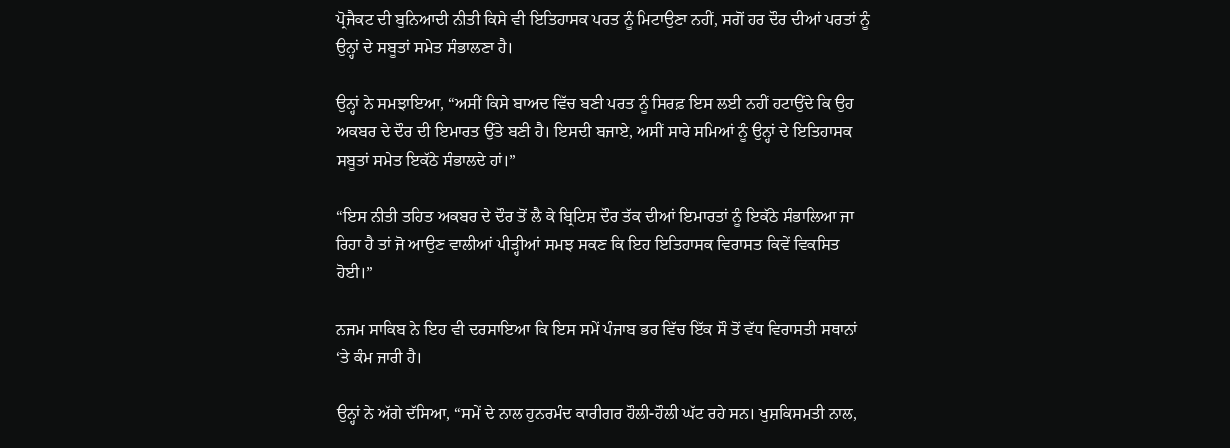ਪ੍ਰੋਜੈਕਟ ਦੀ ਬੁਨਿਆਦੀ ਨੀਤੀ ਕਿਸੇ ਵੀ ਇਤਿਹਾਸਕ ਪਰਤ ਨੂੰ ਮਿਟਾਉਣਾ ਨਹੀਂ, ਸਗੋਂ ਹਰ ਦੌਰ ਦੀਆਂ ਪਰਤਾਂ ਨੂੰ ਉਨ੍ਹਾਂ ਦੇ ਸਬੂਤਾਂ ਸਮੇਤ ਸੰਭਾਲਣਾ ਹੈ।

ਉਨ੍ਹਾਂ ਨੇ ਸਮਝਾਇਆ, “ਅਸੀਂ ਕਿਸੇ ਬਾਅਦ ਵਿੱਚ ਬਣੀ ਪਰਤ ਨੂੰ ਸਿਰਫ਼ ਇਸ ਲਈ ਨਹੀਂ ਹਟਾਉਂਦੇ ਕਿ ਉਹ ਅਕਬਰ ਦੇ ਦੌਰ ਦੀ ਇਮਾਰਤ ਉੱਤੇ ਬਣੀ ਹੈ। ਇਸਦੀ ਬਜਾਏ, ਅਸੀਂ ਸਾਰੇ ਸਮਿਆਂ ਨੂੰ ਉਨ੍ਹਾਂ ਦੇ ਇਤਿਹਾਸਕ ਸਬੂਤਾਂ ਸਮੇਤ ਇਕੱਠੇ ਸੰਭਾਲਦੇ ਹਾਂ।”

“ਇਸ ਨੀਤੀ ਤਹਿਤ ਅਕਬਰ ਦੇ ਦੌਰ ਤੋਂ ਲੈ ਕੇ ਬ੍ਰਿਟਿਸ਼ ਦੌਰ ਤੱਕ ਦੀਆਂ ਇਮਾਰਤਾਂ ਨੂੰ ਇਕੱਠੇ ਸੰਭਾਲਿਆ ਜਾ ਰਿਹਾ ਹੈ ਤਾਂ ਜੋ ਆਉਣ ਵਾਲੀਆਂ ਪੀੜ੍ਹੀਆਂ ਸਮਝ ਸਕਣ ਕਿ ਇਹ ਇਤਿਹਾਸਕ ਵਿਰਾਸਤ ਕਿਵੇਂ ਵਿਕਸਿਤ ਹੋਈ।”

ਨਜਮ ਸਾਕਿਬ ਨੇ ਇਹ ਵੀ ਦਰਸਾਇਆ ਕਿ ਇਸ ਸਮੇਂ ਪੰਜਾਬ ਭਰ ਵਿੱਚ ਇੱਕ ਸੌ ਤੋਂ ਵੱਧ ਵਿਰਾਸਤੀ ਸਥਾਨਾਂ ‘ਤੇ ਕੰਮ ਜਾਰੀ ਹੈ।

ਉਨ੍ਹਾਂ ਨੇ ਅੱਗੇ ਦੱਸਿਆ, “ਸਮੇਂ ਦੇ ਨਾਲ ਹੁਨਰਮੰਦ ਕਾਰੀਗਰ ਹੌਲੀ-ਹੌਲੀ ਘੱਟ ਰਹੇ ਸਨ। ਖੁਸ਼ਕਿਸਮਤੀ ਨਾਲ,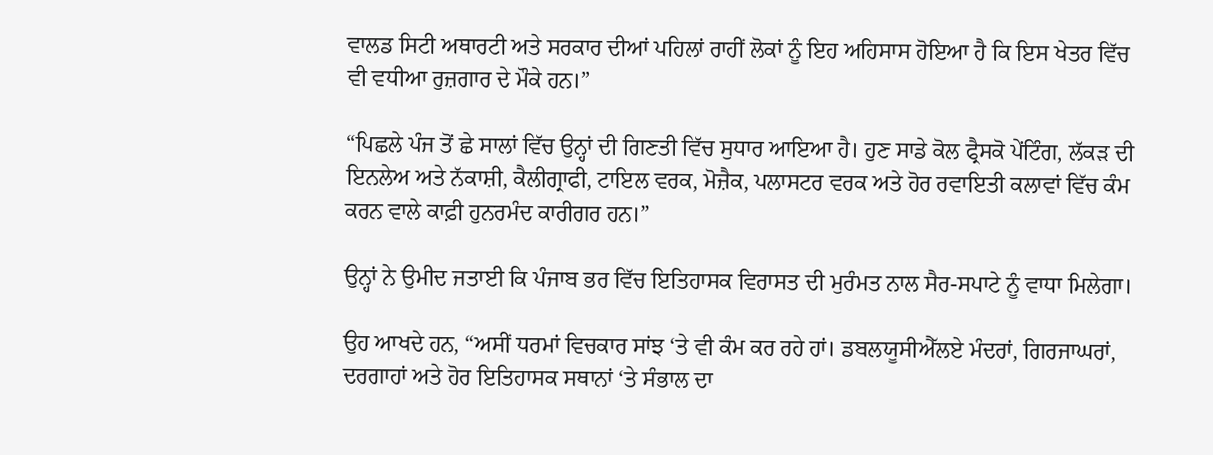ਵਾਲਡ ਸਿਟੀ ਅਥਾਰਟੀ ਅਤੇ ਸਰਕਾਰ ਦੀਆਂ ਪਹਿਲਾਂ ਰਾਹੀਂ ਲੋਕਾਂ ਨੂੰ ਇਹ ਅਹਿਸਾਸ ਹੋਇਆ ਹੈ ਕਿ ਇਸ ਖੇਤਰ ਵਿੱਚ ਵੀ ਵਧੀਆ ਰੁਜ਼ਗਾਰ ਦੇ ਮੌਕੇ ਹਨ।”

“ਪਿਛਲੇ ਪੰਜ ਤੋਂ ਛੇ ਸਾਲਾਂ ਵਿੱਚ ਉਨ੍ਹਾਂ ਦੀ ਗਿਣਤੀ ਵਿੱਚ ਸੁਧਾਰ ਆਇਆ ਹੈ। ਹੁਣ ਸਾਡੇ ਕੋਲ ਫ੍ਰੈਸਕੋ ਪੇਂਟਿੰਗ, ਲੱਕੜ ਦੀ ਇਨਲੇਅ ਅਤੇ ਨੱਕਾਸ਼ੀ, ਕੈਲੀਗ੍ਰਾਫੀ, ਟਾਇਲ ਵਰਕ, ਮੋਜ਼ੈਕ, ਪਲਾਸਟਰ ਵਰਕ ਅਤੇ ਹੋਰ ਰਵਾਇਤੀ ਕਲਾਵਾਂ ਵਿੱਚ ਕੰਮ ਕਰਨ ਵਾਲੇ ਕਾਫ਼ੀ ਹੁਨਰਮੰਦ ਕਾਰੀਗਰ ਹਨ।”

ਉਨ੍ਹਾਂ ਨੇ ਉਮੀਦ ਜਤਾਈ ਕਿ ਪੰਜਾਬ ਭਰ ਵਿੱਚ ਇਤਿਹਾਸਕ ਵਿਰਾਸਤ ਦੀ ਮੁਰੰਮਤ ਨਾਲ ਸੈਰ-ਸਪਾਟੇ ਨੂੰ ਵਾਧਾ ਮਿਲੇਗਾ।

ਉਹ ਆਖਦੇ ਹਨ, “ਅਸੀਂ ਧਰਮਾਂ ਵਿਚਕਾਰ ਸਾਂਝ ‘ਤੇ ਵੀ ਕੰਮ ਕਰ ਰਹੇ ਹਾਂ। ਡਬਲਯੂਸੀਐੱਲਏ ਮੰਦਰਾਂ, ਗਿਰਜਾਘਰਾਂ, ਦਰਗਾਹਾਂ ਅਤੇ ਹੋਰ ਇਤਿਹਾਸਕ ਸਥਾਨਾਂ ‘ਤੇ ਸੰਭਾਲ ਦਾ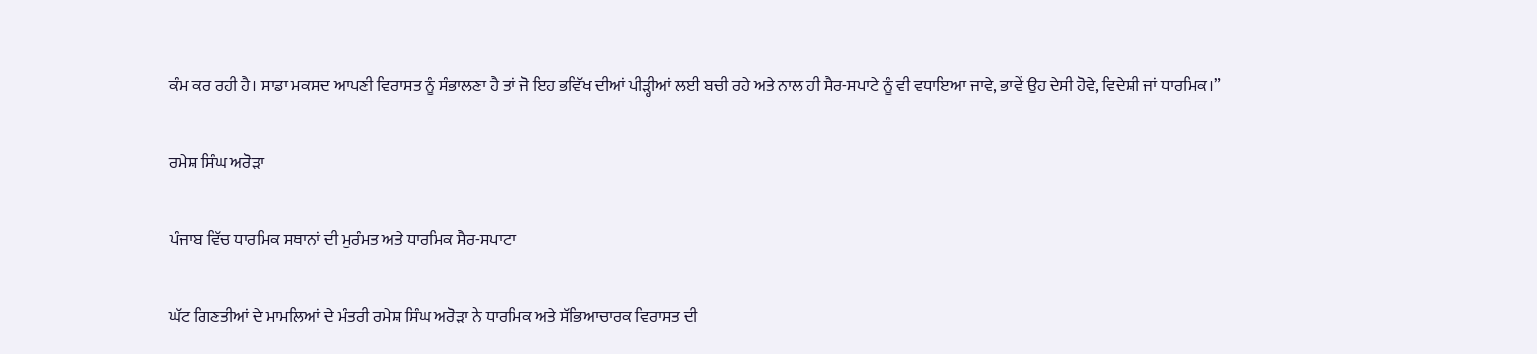ਕੰਮ ਕਰ ਰਹੀ ਹੈ। ਸਾਡਾ ਮਕਸਦ ਆਪਣੀ ਵਿਰਾਸਤ ਨੂੰ ਸੰਭਾਲਣਾ ਹੈ ਤਾਂ ਜੋ ਇਹ ਭਵਿੱਖ ਦੀਆਂ ਪੀੜ੍ਹੀਆਂ ਲਈ ਬਚੀ ਰਹੇ ਅਤੇ ਨਾਲ ਹੀ ਸੈਰ-ਸਪਾਟੇ ਨੂੰ ਵੀ ਵਧਾਇਆ ਜਾਵੇ, ਭਾਵੇਂ ਉਹ ਦੇਸੀ ਹੋਵੇ, ਵਿਦੇਸ਼ੀ ਜਾਂ ਧਾਰਮਿਕ।”

ਰਮੇਸ਼ ਸਿੰਘ ਅਰੋੜਾ

ਪੰਜਾਬ ਵਿੱਚ ਧਾਰਮਿਕ ਸਥਾਨਾਂ ਦੀ ਮੁਰੰਮਤ ਅਤੇ ਧਾਰਮਿਕ ਸੈਰ-ਸਪਾਟਾ

ਘੱਟ ਗਿਣਤੀਆਂ ਦੇ ਮਾਮਲਿਆਂ ਦੇ ਮੰਤਰੀ ਰਮੇਸ਼ ਸਿੰਘ ਅਰੋੜਾ ਨੇ ਧਾਰਮਿਕ ਅਤੇ ਸੱਭਿਆਚਾਰਕ ਵਿਰਾਸਤ ਦੀ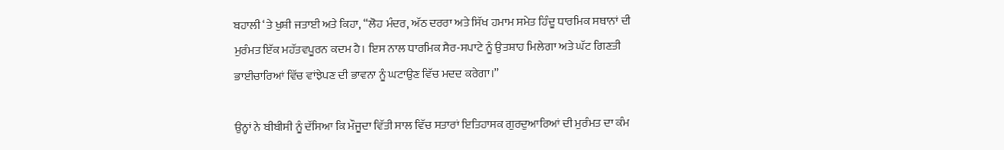ਬਹਾਲੀ ‘ਤੇ ਖੁਸ਼ੀ ਜਤਾਈ ਅਤੇ ਕਿਹਾ, “ਲੋਹ ਮੰਦਰ, ਅੱਠ ਦਰਰਾ ਅਤੇ ਸਿੱਖ ਹਮਾਮ ਸਮੇਤ ਹਿੰਦੂ ਧਾਰਮਿਕ ਸਥਾਨਾਂ ਦੀ ਮੁਰੰਮਤ ਇੱਕ ਮਹੱਤਵਪੂਰਨ ਕਦਮ ਹੈ। ਇਸ ਨਾਲ ਧਾਰਮਿਕ ਸੈਰ-ਸਪਾਟੇ ਨੂੰ ਉਤਸ਼ਾਹ ਮਿਲੇਗਾ ਅਤੇ ਘੱਟ ਗਿਣਤੀ ਭਾਈਚਾਰਿਆਂ ਵਿੱਚ ਵਾਂਝੇਪਣ ਦੀ ਭਾਵਨਾ ਨੂੰ ਘਟਾਉਣ ਵਿੱਚ ਮਦਦ ਕਰੇਗਾ।”

ਉਨ੍ਹਾਂ ਨੇ ਬੀਬੀਸੀ ਨੂੰ ਦੱਸਿਆ ਕਿ ਮੌਜੂਦਾ ਵਿੱਤੀ ਸਾਲ ਵਿੱਚ ਸਤਾਰਾਂ ਇਤਿਹਾਸਕ ਗੁਰਦੁਆਰਿਆਂ ਦੀ ਮੁਰੰਮਤ ਦਾ ਕੰਮ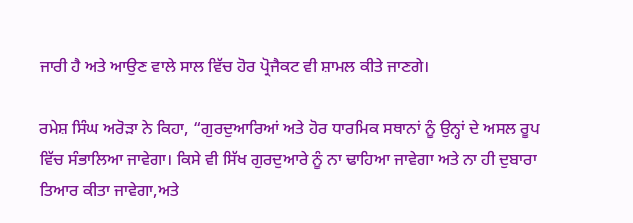ਜਾਰੀ ਹੈ ਅਤੇ ਆਉਣ ਵਾਲੇ ਸਾਲ ਵਿੱਚ ਹੋਰ ਪ੍ਰੋਜੈਕਟ ਵੀ ਸ਼ਾਮਲ ਕੀਤੇ ਜਾਣਗੇ।

ਰਮੇਸ਼ ਸਿੰਘ ਅਰੋੜਾ ਨੇ ਕਿਹਾ, “ਗੁਰਦੁਆਰਿਆਂ ਅਤੇ ਹੋਰ ਧਾਰਮਿਕ ਸਥਾਨਾਂ ਨੂੰ ਉਨ੍ਹਾਂ ਦੇ ਅਸਲ ਰੂਪ ਵਿੱਚ ਸੰਭਾਲਿਆ ਜਾਵੇਗਾ। ਕਿਸੇ ਵੀ ਸਿੱਖ ਗੁਰਦੁਆਰੇ ਨੂੰ ਨਾ ਢਾਹਿਆ ਜਾਵੇਗਾ ਅਤੇ ਨਾ ਹੀ ਦੁਬਾਰਾ ਤਿਆਰ ਕੀਤਾ ਜਾਵੇਗਾ,ਅਤੇ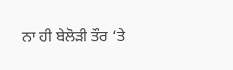ਨਾ ਹੀ ਬੇਲੋੜੀ ਤੌਰ ‘ਤੇ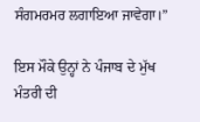ਸੰਗਮਰਮਰ ਲਗਾਇਆ ਜਾਵੇਗਾ।”

ਇਸ ਮੌਕੇ ਉਨ੍ਹਾਂ ਨੇ ਪੰਜਾਬ ਦੇ ਮੁੱਖ ਮੰਤਰੀ ਦੀ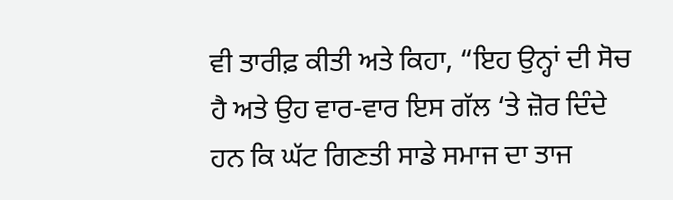ਵੀ ਤਾਰੀਫ਼ ਕੀਤੀ ਅਤੇ ਕਿਹਾ, “ਇਹ ਉਨ੍ਹਾਂ ਦੀ ਸੋਚ ਹੈ ਅਤੇ ਉਹ ਵਾਰ-ਵਾਰ ਇਸ ਗੱਲ ‘ਤੇ ਜ਼ੋਰ ਦਿੰਦੇ ਹਨ ਕਿ ਘੱਟ ਗਿਣਤੀ ਸਾਡੇ ਸਮਾਜ ਦਾ ਤਾਜ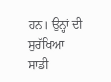ਹਨ। ਉਨ੍ਹਾਂ ਦੀ ਸੁਰੱਖਿਆ ਸਾਡੀ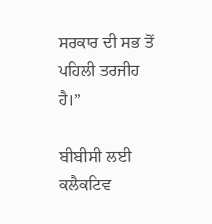ਸਰਕਾਰ ਦੀ ਸਭ ਤੋਂ ਪਹਿਲੀ ਤਰਜੀਹ ਹੈ।”

ਬੀਬੀਸੀ ਲਈ ਕਲੈਕਟਿਵ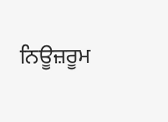ਨਿਊਜ਼ਰੂਮ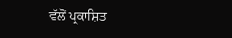ਵੱਲੋਂ ਪ੍ਰਕਾਸ਼ਿਤ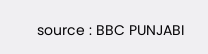source : BBC PUNJABI